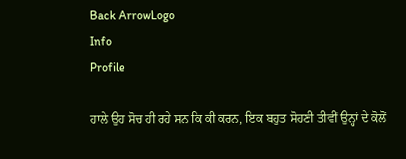Back ArrowLogo
Info
Profile

ਹਾਲੇ ਉਹ ਸੋਚ ਹੀ ਰਹੇ ਸਨ ਕਿ ਕੀ ਕਰਨ, ਇਕ ਬਹੁਤ ਸੋਹਣੀ ਤੀਵੀਂ ਉਨ੍ਹਾਂ ਦੇ ਕੋਲੋਂ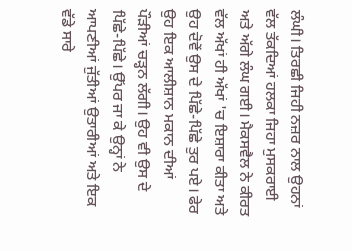ਲੰਘੀ। ਤਿਰਛੀ ਜਿਹੀ ਨਜ਼ਰ ਨਾਲ ਉਹਨਾਂ ਵੱਲ ਤੱਕਦਿਆਂ ਹਲਕਾ ਜਿਹਾ ਮੁਸਕਰਾਈ ਅਤੇ ਅੱਗੇ ਲੰਘ ਗਈ। ਮੈਕਸਵੈਲ ਨੇ ਕੀਰਤ ਵੱਲ ਅੱਖਾਂ ਹੀ ਅੱਖਾਂ 'ਚ ਇਸ਼ਾਰਾ ਕੀਤਾ ਅਤੇ ਉਹ ਦੋਵੇਂ ਉਸ ਦੇ ਪਿੱਛੇ-ਪਿੱਛੇ ਤੁਰ ਪਏ। ਫੇਰ ਉਹ ਇਕ ਆਲੀਸ਼ਾਨ ਮਕਾਨ ਦੀਆਂ ਪੌੜੀਆਂ ਚੜ੍ਹਨ ਲੱਗੀ। ਉਹ ਵੀ ਉਸ ਦੇ ਪਿੱਛੇ-ਪਿੱਛੇ। ਉੱਪਰ ਜਾ ਕੇ ਉਨ੍ਹਾਂ ਨੇ ਆਪਣੀਆਂ ਜੁੱਤੀਆਂ ਉਤਾਰੀਆਂ ਅਤੇ ਇਕ ਵੱਡੇ ਸਾਰੇ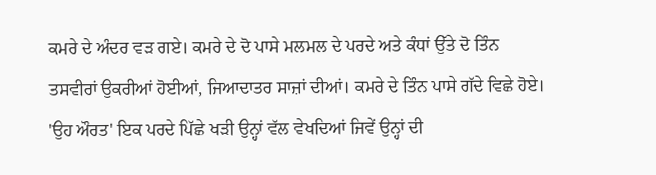ਕਮਰੇ ਦੇ ਅੰਦਰ ਵੜ ਗਏ। ਕਮਰੇ ਦੇ ਦੋ ਪਾਸੇ ਮਲਮਲ ਦੇ ਪਰਦੇ ਅਤੇ ਕੰਧਾਂ ਉੱਤੇ ਦੋ ਤਿੰਨ ਤਸਵੀਰਾਂ ਉਕਰੀਆਂ ਹੋਈਆਂ, ਜਿਆਦਾਤਰ ਸਾਜ਼ਾਂ ਦੀਆਂ। ਕਮਰੇ ਦੇ ਤਿੰਨ ਪਾਸੇ ਗੱਦੇ ਵਿਛੇ ਹੋਏ। 'ਉਹ ਔਰਤ' ਇਕ ਪਰਦੇ ਪਿੱਛੇ ਖੜੀ ਉਨ੍ਹਾਂ ਵੱਲ ਵੇਖਦਿਆਂ ਜਿਵੇਂ ਉਨ੍ਹਾਂ ਦੀ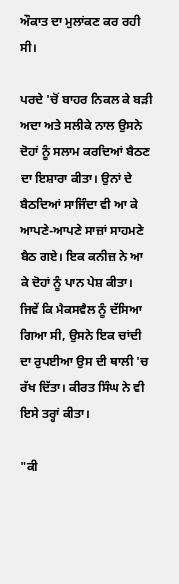ਔਕਾਤ ਦਾ ਮੁਲਾਂਕਣ ਕਰ ਰਹੀ ਸੀ।

ਪਰਦੇ 'ਚੋਂ ਬਾਹਰ ਨਿਕਲ ਕੇ ਬੜੀ ਅਦਾ ਅਤੇ ਸਲੀਕੇ ਨਾਲ ਉਸਨੇ ਦੋਹਾਂ ਨੂੰ ਸਲਾਮ ਕਰਦਿਆਂ ਬੈਠਣ ਦਾ ਇਸ਼ਾਰਾ ਕੀਤਾ। ਉਨਾਂ ਦੇ ਬੈਠਦਿਆਂ ਸਾਜਿੰਦਾ ਵੀ ਆ ਕੇ ਆਪਣੇ-ਆਪਣੇ ਸਾਜ਼ਾਂ ਸਾਹਮਣੇ ਬੈਠ ਗਏ। ਇਕ ਕਨੀਜ਼ ਨੇ ਆ ਕੇ ਦੋਹਾਂ ਨੂੰ ਪਾਨ ਪੇਸ਼ ਕੀਤਾ। ਜਿਵੇਂ ਕਿ ਮੈਕਸਵੈਲ ਨੂੰ ਦੱਸਿਆ ਗਿਆ ਸੀ, ਉਸਨੇ ਇਕ ਚਾਂਦੀ ਦਾ ਰੁਪਈਆ ਉਸ ਦੀ ਥਾਲੀ 'ਚ ਰੱਖ ਦਿੱਤਾ। ਕੀਰਤ ਸਿੰਘ ਨੇ ਵੀ ਇਸੇ ਤਰ੍ਹਾਂ ਕੀਤਾ।

"ਕੀ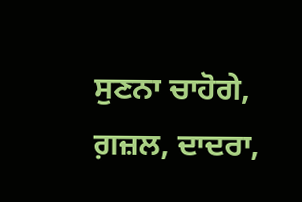ਸੁਣਨਾ ਚਾਹੋਗੇ, ਗ਼ਜ਼ਲ, ਦਾਦਰਾ,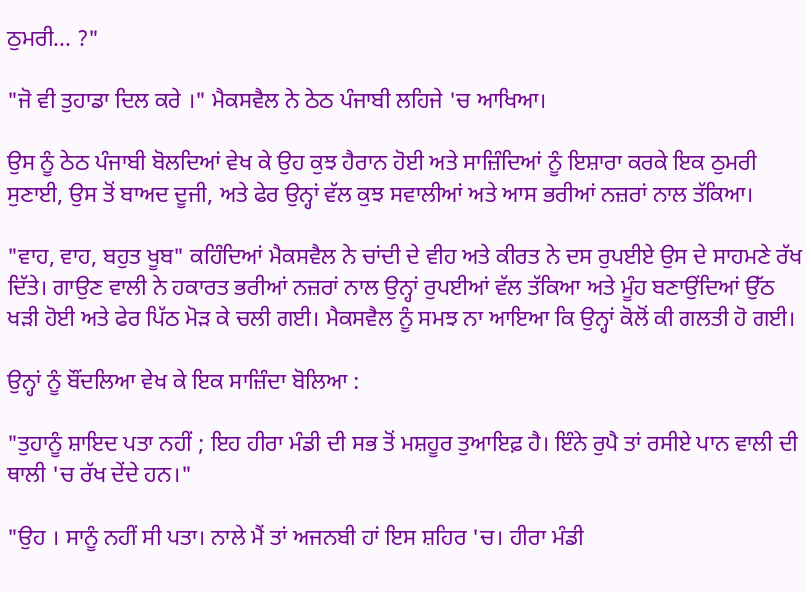ਠੁਮਰੀ... ?"

"ਜੋ ਵੀ ਤੁਹਾਡਾ ਦਿਲ ਕਰੇ ।" ਮੈਕਸਵੈਲ ਨੇ ਠੇਠ ਪੰਜਾਬੀ ਲਹਿਜੇ 'ਚ ਆਖਿਆ।

ਉਸ ਨੂੰ ਠੇਠ ਪੰਜਾਬੀ ਬੋਲਦਿਆਂ ਵੇਖ ਕੇ ਉਹ ਕੁਝ ਹੈਰਾਨ ਹੋਈ ਅਤੇ ਸਾਜ਼ਿੰਦਿਆਂ ਨੂੰ ਇਸ਼ਾਰਾ ਕਰਕੇ ਇਕ ਠੁਮਰੀ ਸੁਣਾਈ, ਉਸ ਤੋਂ ਬਾਅਦ ਦੂਜੀ, ਅਤੇ ਫੇਰ ਉਨ੍ਹਾਂ ਵੱਲ ਕੁਝ ਸਵਾਲੀਆਂ ਅਤੇ ਆਸ ਭਰੀਆਂ ਨਜ਼ਰਾਂ ਨਾਲ ਤੱਕਿਆ।

"ਵਾਹ, ਵਾਹ, ਬਹੁਤ ਖੂਬ" ਕਹਿੰਦਿਆਂ ਮੈਕਸਵੈਲ ਨੇ ਚਾਂਦੀ ਦੇ ਵੀਹ ਅਤੇ ਕੀਰਤ ਨੇ ਦਸ ਰੁਪਈਏ ਉਸ ਦੇ ਸਾਹਮਣੇ ਰੱਖ ਦਿੱਤੇ। ਗਾਉਣ ਵਾਲੀ ਨੇ ਹਕਾਰਤ ਭਰੀਆਂ ਨਜ਼ਰਾਂ ਨਾਲ ਉਨ੍ਹਾਂ ਰੁਪਈਆਂ ਵੱਲ ਤੱਕਿਆ ਅਤੇ ਮੂੰਹ ਬਣਾਉਂਦਿਆਂ ਉੱਠ ਖੜੀ ਹੋਈ ਅਤੇ ਫੇਰ ਪਿੱਠ ਮੋੜ ਕੇ ਚਲੀ ਗਈ। ਮੈਕਸਵੈਲ ਨੂੰ ਸਮਝ ਨਾ ਆਇਆ ਕਿ ਉਨ੍ਹਾਂ ਕੋਲੋਂ ਕੀ ਗਲਤੀ ਹੋ ਗਈ।

ਉਨ੍ਹਾਂ ਨੂੰ ਬੌਂਦਲਿਆ ਵੇਖ ਕੇ ਇਕ ਸਾਜ਼ਿੰਦਾ ਬੋਲਿਆ :

"ਤੁਹਾਨੂੰ ਸ਼ਾਇਦ ਪਤਾ ਨਹੀਂ ; ਇਹ ਹੀਰਾ ਮੰਡੀ ਦੀ ਸਭ ਤੋਂ ਮਸ਼ਹੂਰ ਤੁਆਇਫ਼ ਹੈ। ਇੰਨੇ ਰੁਪੈ ਤਾਂ ਰਸੀਏ ਪਾਨ ਵਾਲੀ ਦੀ ਥਾਲੀ 'ਚ ਰੱਖ ਦੇਂਦੇ ਹਨ।"

"ਉਹ । ਸਾਨੂੰ ਨਹੀਂ ਸੀ ਪਤਾ। ਨਾਲੇ ਮੈਂ ਤਾਂ ਅਜਨਬੀ ਹਾਂ ਇਸ ਸ਼ਹਿਰ 'ਚ। ਹੀਰਾ ਮੰਡੀ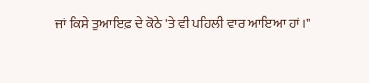ਜਾਂ ਕਿਸੇ ਤੁਆਇਫ਼ ਦੇ ਕੋਠੇ 'ਤੇ ਵੀ ਪਹਿਲੀ ਵਾਰ ਆਇਆ ਹਾਂ।"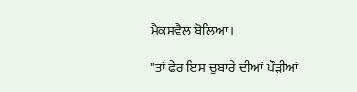ਮੈਕਸਵੈਲ ਬੋਲਿਆ।

"ਤਾਂ ਫੇਰ ਇਸ ਚੁਬਾਰੇ ਦੀਆਂ ਪੌੜੀਆਂ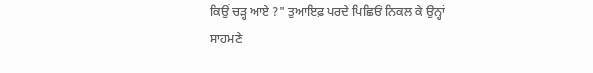ਕਿਉਂ ਚੜ੍ਹ ਆਏ ?" ਤੁਆਇਫ਼ ਪਰਦੇ ਪਿਛਿਓਂ ਨਿਕਲ ਕੇ ਉਨ੍ਹਾਂ ਸਾਹਮਣੇ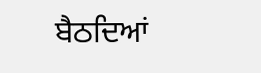ਬੈਠਦਿਆਂ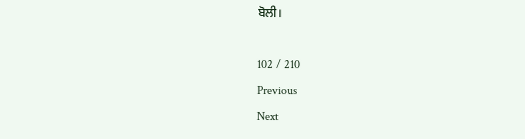ਬੋਲੀ।

102 / 210
Previous
Next